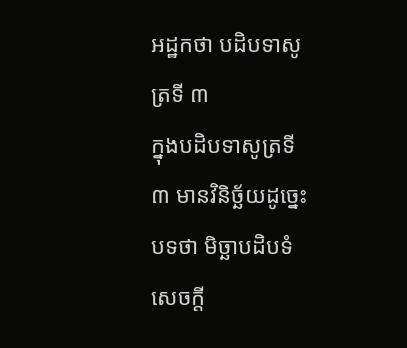អដ្ឋកថា បដិបទាសូត្រទី ៣
ក្នុងបដិបទាសូត្រទី ៣ មានវិនិច្ឆ័យដូច្នេះ បទថា មិច្ឆាបដិបទំ សេចក្តី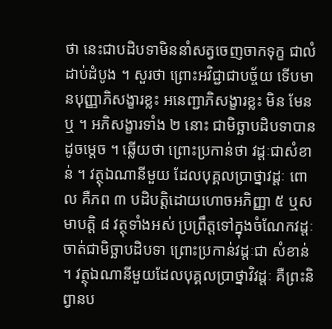ថា នេះជាបដិបទាមិននាំសត្វចេញចាកទុក្ខ ជាលំដាប់ដំបូង ។ សួរថា ព្រោះអវិជ្ជាជាបច្ច័យ ទើបមានបុញ្ញាភិសង្ខារខ្លះ អនេញ្ជាភិសង្ខារខ្លះ មិន មែនឬ ។ អភិសង្ខារទាំង ២ នោះ ជាមិច្ឆាបដិបទាបានដូចម្តេច ។ ឆ្លើយថា ព្រោះប្រកាន់ថា វដ្តៈជាសំខាន់ ។ វត្ថុឯណានីមួយ ដែលបុគ្គលប្រាថ្នាវដ្តៈ ពោល គឺភព ៣ បដិបត្តិដោយហោចអភិញ្ញា ៥ ឬសមាបត្តិ ៨ វត្ថុទាំងអស់ ប្រព្រឹត្តទៅក្នុងចំណែកវដ្តៈ ចាត់ជាមិច្ឆាបដិបទា ព្រោះប្រកាន់វដ្តៈជា សំខាន់ ។ វត្ថុឯណានីមួយដែលបុគ្គលប្រាថ្នាវិវដ្តៈ គឺព្រះនិព្វានប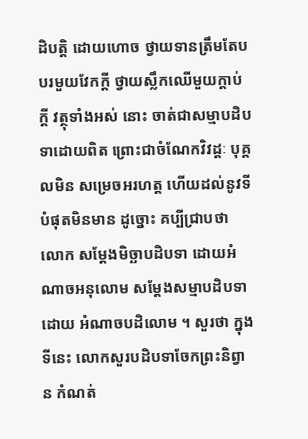ដិបត្តិ ដោយហោច ថ្វាយទានត្រឹមតែបបរមួយវែកក្តី ថ្វាយស្លឹកឈើមួយក្តាប់ក្តី វត្ថុទាំងអស់ នោះ ចាត់ជាសម្មាបដិបទាដោយពិត ព្រោះជាចំណែកវិវដ្តៈ បុគ្គលមិន សម្រេចអរហត្ត ហើយដល់នូវទីបំផុតមិនមាន ដូច្នោះ គប្បីជ្រាបថា លោក សម្តែងមិច្ឆាបដិបទា ដោយអំណាចអនុលោម សម្តែងសម្មាបដិបទា ដោយ អំណាចបដិលោម ។ សួរថា ក្នុងទីនេះ លោកសួរបដិបទាចែកព្រះនិព្វាន កំណត់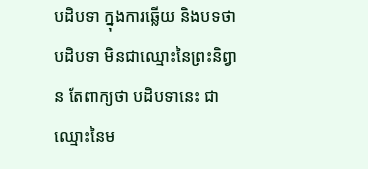បដិបទា ក្នុងការឆ្លើយ និងបទថា បដិបទា មិនជាឈ្មោះនៃព្រះនិព្វាន តែពាក្យថា បដិបទានេះ ជាឈ្មោះនៃម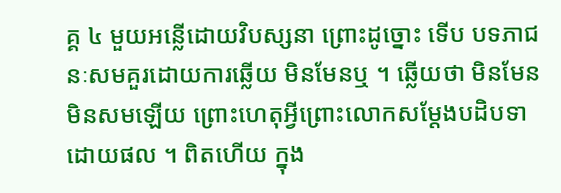គ្គ ៤ មួយអន្លើដោយវិបស្សនា ព្រោះដូច្នោះ ទើប បទភាជនៈសមគួរដោយការឆ្លើយ មិនមែនឬ ។ ឆ្លើយថា មិនមែនមិនសមឡើយ ព្រោះហេតុអ្វីព្រោះលោកសម្តែងបដិបទាដោយផល ។ ពិតហើយ ក្នុង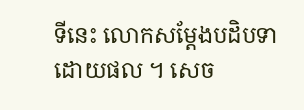ទីនេះ លោកសម្តែងបដិបទាដោយផល ។ សេច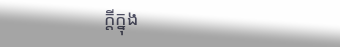ក្តីក្នុង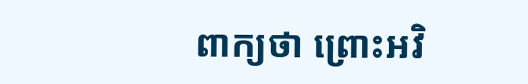ពាក្យថា ព្រោះអវិ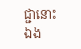ជ្ជានោះឯង